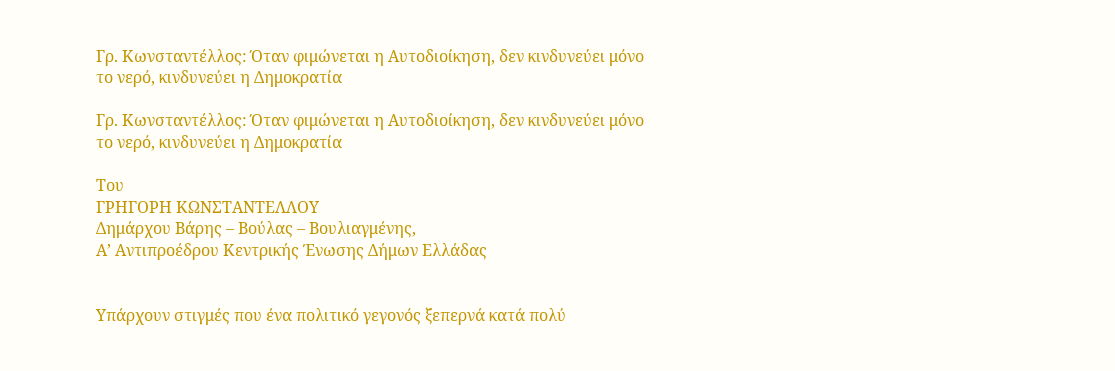Γρ. Κωνσταντέλλος: Όταν φιμώνεται η Αυτοδιοίκηση, δεν κινδυνεύει μόνο το νερό, κινδυνεύει η Δημοκρατία

Γρ. Κωνσταντέλλος: Όταν φιμώνεται η Αυτοδιοίκηση, δεν κινδυνεύει μόνο το νερό, κινδυνεύει η Δημοκρατία

Του
ΓΡΗΓΟΡΗ ΚΩΝΣΤΑΝΤΕΛΛΟΥ
Δημάρχου Βάρης – Βούλας – Βουλιαγμένης,
Α’ Αντιπροέδρου Κεντρικής Ένωσης Δήμων Ελλάδας


Υπάρχουν στιγμές που ένα πολιτικό γεγονός ξεπερνά κατά πολύ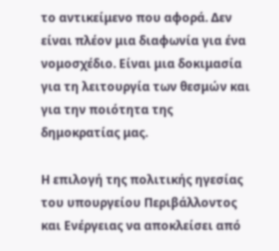το αντικείμενο που αφορά. Δεν είναι πλέον μια διαφωνία για ένα νομοσχέδιο. Είναι μια δοκιμασία για τη λειτουργία των θεσμών και για την ποιότητα της δημοκρατίας μας.

Η επιλογή της πολιτικής ηγεσίας του υπουργείου Περιβάλλοντος και Ενέργειας να αποκλείσει από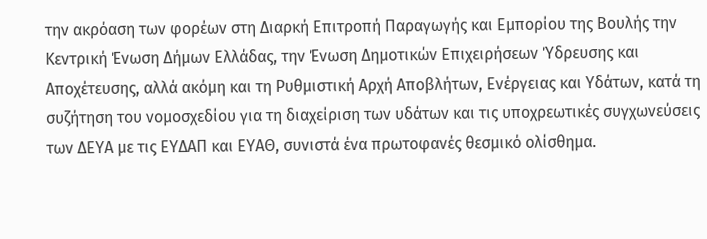την ακρόαση των φορέων στη Διαρκή Επιτροπή Παραγωγής και Εμπορίου της Βουλής την Κεντρική Ένωση Δήμων Ελλάδας, την Ένωση Δημοτικών Επιχειρήσεων Ύδρευσης και Αποχέτευσης, αλλά ακόμη και τη Ρυθμιστική Αρχή Αποβλήτων, Ενέργειας και Υδάτων, κατά τη συζήτηση του νομοσχεδίου για τη διαχείριση των υδάτων και τις υποχρεωτικές συγχωνεύσεις των ΔΕΥΑ με τις ΕΥΔΑΠ και ΕΥΑΘ, συνιστά ένα πρωτοφανές θεσμικό ολίσθημα.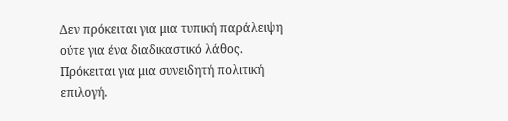Δεν πρόκειται για μια τυπική παράλειψη ούτε για ένα διαδικαστικό λάθος. Πρόκειται για μια συνειδητή πολιτική επιλογή.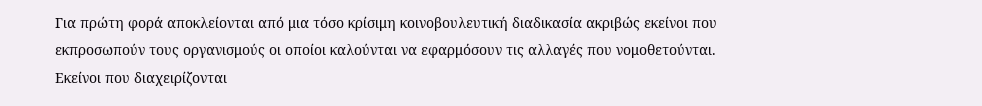Για πρώτη φορά αποκλείονται από μια τόσο κρίσιμη κοινοβουλευτική διαδικασία ακριβώς εκείνοι που εκπροσωπούν τους οργανισμούς οι οποίοι καλούνται να εφαρμόσουν τις αλλαγές που νομοθετούνται. Εκείνοι που διαχειρίζονται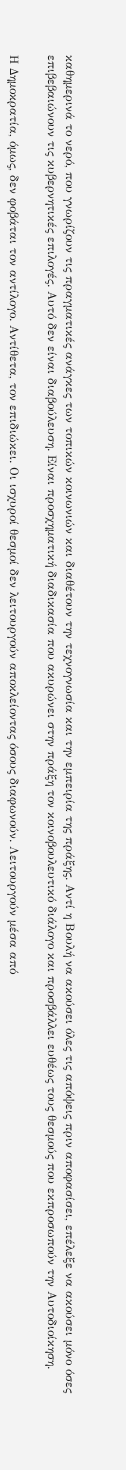καθημερινά το νερό, που γνωρίζουν τις πραγματικές ανάγκες των τοπικών κοινωνιών και διαθέτουν την τεχνογνωσία και την εμπειρία της πράξης. Αντί η Βουλή να ακούσει όλες τις απόψεις πριν αποφασίσει, επέλεξε να ακούσει μόνο όσες επιβεβαιώνουν τις κυβερνητικές επιλογές. Αυτό δεν είναι διαβούλευση. Είναι προσχηματική διαδικασία που ακυρώνει στην πράξη τον κοινοβουλευτικό διάλογο και προσβάλλει ευθέως τους θεσμούς που εκπροσωπούν την Αυτοδιοίκηση.

Η Δημοκρατία, όμως, δεν φοβάται τον αντίλογο. Αντίθετα, τον επιδιώκει. Οι ισχυροί θεσμοί δεν λειτουργούν αποκλείοντας όσους διαφωνούν. Λειτουργούν μέσα από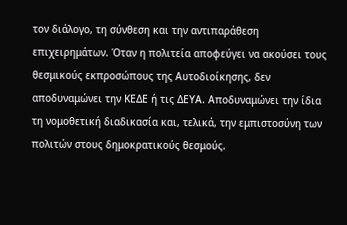τον διάλογο, τη σύνθεση και την αντιπαράθεση επιχειρημάτων. Όταν η πολιτεία αποφεύγει να ακούσει τους θεσμικούς εκπροσώπους της Αυτοδιοίκησης, δεν αποδυναμώνει την ΚΕΔΕ ή τις ΔΕΥΑ. Αποδυναμώνει την ίδια τη νομοθετική διαδικασία και, τελικά, την εμπιστοσύνη των πολιτών στους δημοκρατικούς θεσμούς.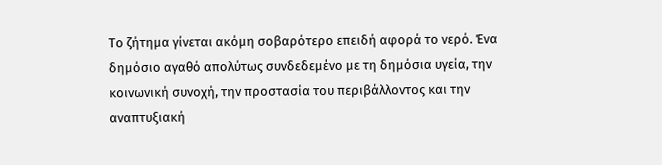Το ζήτημα γίνεται ακόμη σοβαρότερο επειδή αφορά το νερό. Ένα δημόσιο αγαθό απολύτως συνδεδεμένο με τη δημόσια υγεία, την κοινωνική συνοχή, την προστασία του περιβάλλοντος και την αναπτυξιακή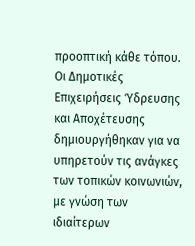προοπτική κάθε τόπου. Οι Δημοτικές Επιχειρήσεις Ύδρευσης και Αποχέτευσης δημιουργήθηκαν για να υπηρετούν τις ανάγκες των τοπικών κοινωνιών, με γνώση των ιδιαίτερων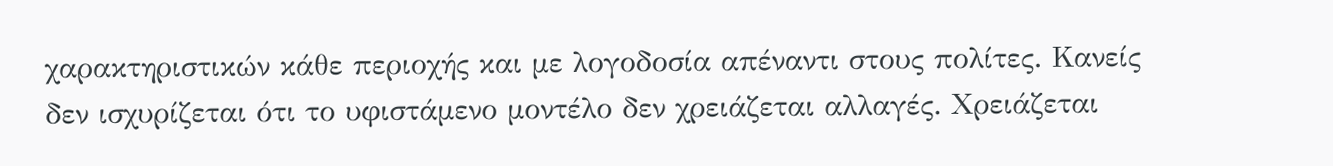χαρακτηριστικών κάθε περιοχής και με λογοδοσία απέναντι στους πολίτες. Κανείς δεν ισχυρίζεται ότι το υφιστάμενο μοντέλο δεν χρειάζεται αλλαγές. Χρειάζεται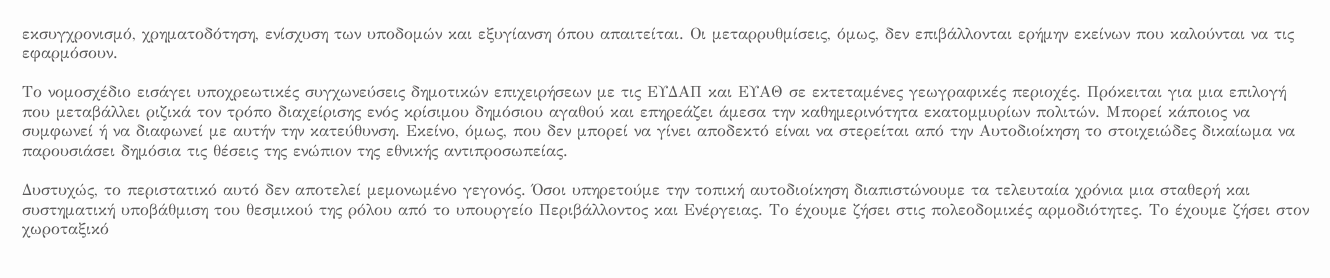εκσυγχρονισμό, χρηματοδότηση, ενίσχυση των υποδομών και εξυγίανση όπου απαιτείται. Οι μεταρρυθμίσεις, όμως, δεν επιβάλλονται ερήμην εκείνων που καλούνται να τις εφαρμόσουν.

Το νομοσχέδιο εισάγει υποχρεωτικές συγχωνεύσεις δημοτικών επιχειρήσεων με τις ΕΥΔΑΠ και ΕΥΑΘ σε εκτεταμένες γεωγραφικές περιοχές. Πρόκειται για μια επιλογή που μεταβάλλει ριζικά τον τρόπο διαχείρισης ενός κρίσιμου δημόσιου αγαθού και επηρεάζει άμεσα την καθημερινότητα εκατομμυρίων πολιτών. Μπορεί κάποιος να συμφωνεί ή να διαφωνεί με αυτήν την κατεύθυνση. Εκείνο, όμως, που δεν μπορεί να γίνει αποδεκτό είναι να στερείται από την Αυτοδιοίκηση το στοιχειώδες δικαίωμα να παρουσιάσει δημόσια τις θέσεις της ενώπιον της εθνικής αντιπροσωπείας.

Δυστυχώς, το περιστατικό αυτό δεν αποτελεί μεμονωμένο γεγονός. Όσοι υπηρετούμε την τοπική αυτοδιοίκηση διαπιστώνουμε τα τελευταία χρόνια μια σταθερή και συστηματική υποβάθμιση του θεσμικού της ρόλου από το υπουργείο Περιβάλλοντος και Ενέργειας. Το έχουμε ζήσει στις πολεοδομικές αρμοδιότητες. Το έχουμε ζήσει στον χωροταξικό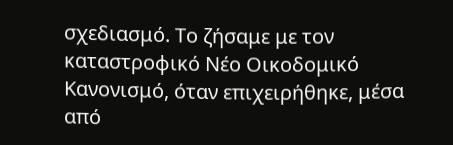σχεδιασμό. Το ζήσαμε με τον καταστροφικό Νέο Οικοδομικό Κανονισμό, όταν επιχειρήθηκε, μέσα από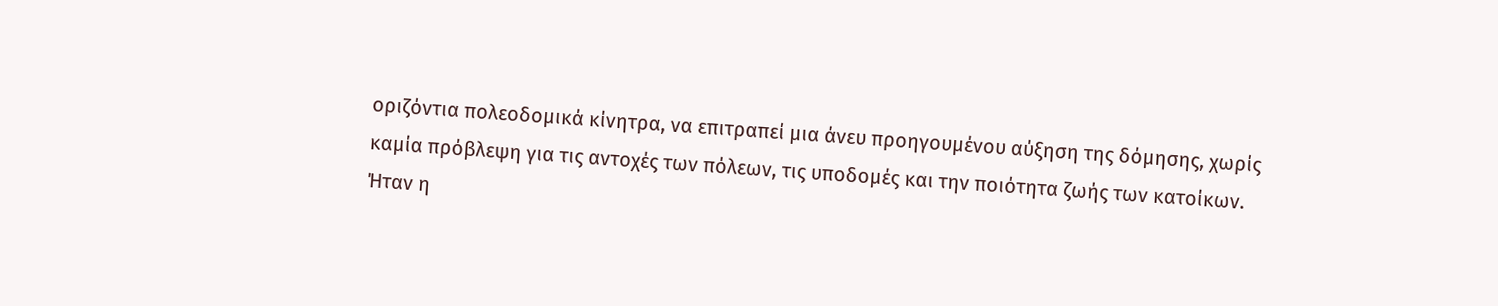οριζόντια πολεοδομικά κίνητρα, να επιτραπεί μια άνευ προηγουμένου αύξηση της δόμησης, χωρίς καμία πρόβλεψη για τις αντοχές των πόλεων, τις υποδομές και την ποιότητα ζωής των κατοίκων. Ήταν η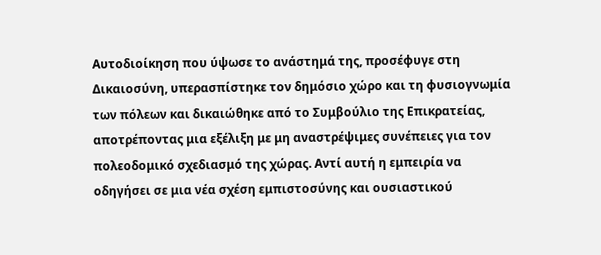Αυτοδιοίκηση που ύψωσε το ανάστημά της, προσέφυγε στη Δικαιοσύνη, υπερασπίστηκε τον δημόσιο χώρο και τη φυσιογνωμία των πόλεων και δικαιώθηκε από το Συμβούλιο της Επικρατείας, αποτρέποντας μια εξέλιξη με μη αναστρέψιμες συνέπειες για τον πολεοδομικό σχεδιασμό της χώρας. Αντί αυτή η εμπειρία να οδηγήσει σε μια νέα σχέση εμπιστοσύνης και ουσιαστικού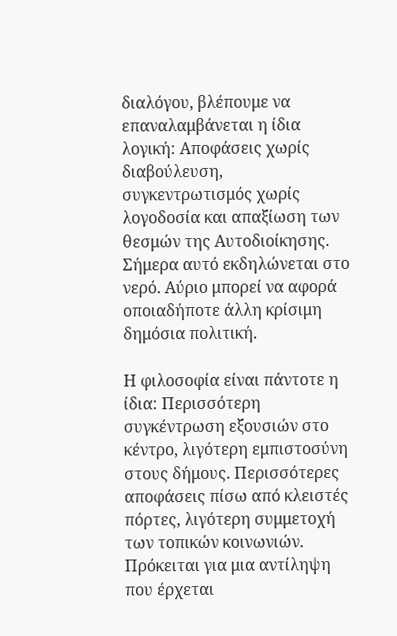διαλόγου, βλέπουμε να επαναλαμβάνεται η ίδια λογική: Αποφάσεις χωρίς διαβούλευση, συγκεντρωτισμός χωρίς λογοδοσία και απαξίωση των θεσμών της Αυτοδιοίκησης. Σήμερα αυτό εκδηλώνεται στο νερό. Αύριο μπορεί να αφορά οποιαδήποτε άλλη κρίσιμη δημόσια πολιτική.

Η φιλοσοφία είναι πάντοτε η ίδια: Περισσότερη συγκέντρωση εξουσιών στο κέντρο, λιγότερη εμπιστοσύνη στους δήμους. Περισσότερες αποφάσεις πίσω από κλειστές πόρτες, λιγότερη συμμετοχή των τοπικών κοινωνιών. Πρόκειται για μια αντίληψη που έρχεται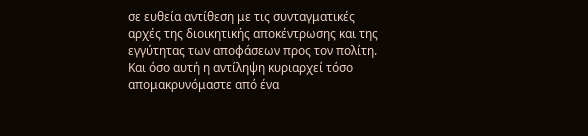σε ευθεία αντίθεση με τις συνταγματικές αρχές της διοικητικής αποκέντρωσης και της εγγύτητας των αποφάσεων προς τον πολίτη. Και όσο αυτή η αντίληψη κυριαρχεί τόσο απομακρυνόμαστε από ένα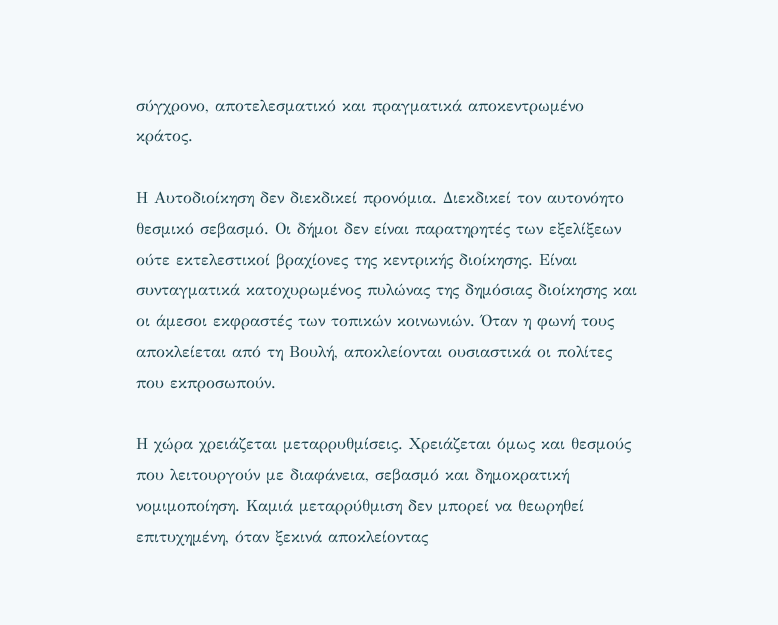σύγχρονο, αποτελεσματικό και πραγματικά αποκεντρωμένο κράτος.

Η Αυτοδιοίκηση δεν διεκδικεί προνόμια. Διεκδικεί τον αυτονόητο θεσμικό σεβασμό. Οι δήμοι δεν είναι παρατηρητές των εξελίξεων ούτε εκτελεστικοί βραχίονες της κεντρικής διοίκησης. Είναι συνταγματικά κατοχυρωμένος πυλώνας της δημόσιας διοίκησης και οι άμεσοι εκφραστές των τοπικών κοινωνιών. Όταν η φωνή τους αποκλείεται από τη Βουλή, αποκλείονται ουσιαστικά οι πολίτες που εκπροσωπούν.

Η χώρα χρειάζεται μεταρρυθμίσεις. Χρειάζεται όμως και θεσμούς που λειτουργούν με διαφάνεια, σεβασμό και δημοκρατική νομιμοποίηση. Καμιά μεταρρύθμιση δεν μπορεί να θεωρηθεί επιτυχημένη, όταν ξεκινά αποκλείοντας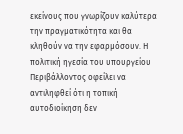εκείνους που γνωρίζουν καλύτερα την πραγματικότητα και θα κληθούν να την εφαρμόσουν. Η πολιτική ηγεσία του υπουργείου Περιβάλλοντος οφείλει να αντιληφθεί ότι η τοπική αυτοδιοίκηση δεν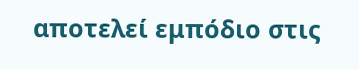αποτελεί εμπόδιο στις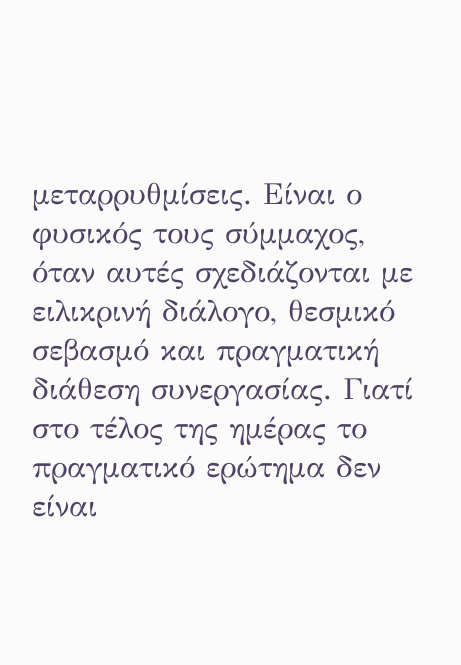μεταρρυθμίσεις. Είναι ο φυσικός τους σύμμαχος, όταν αυτές σχεδιάζονται με ειλικρινή διάλογο, θεσμικό σεβασμό και πραγματική διάθεση συνεργασίας. Γιατί στο τέλος της ημέρας το πραγματικό ερώτημα δεν είναι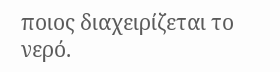ποιος διαχειρίζεται το νερό.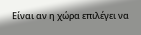Είναι αν η χώρα επιλέγει να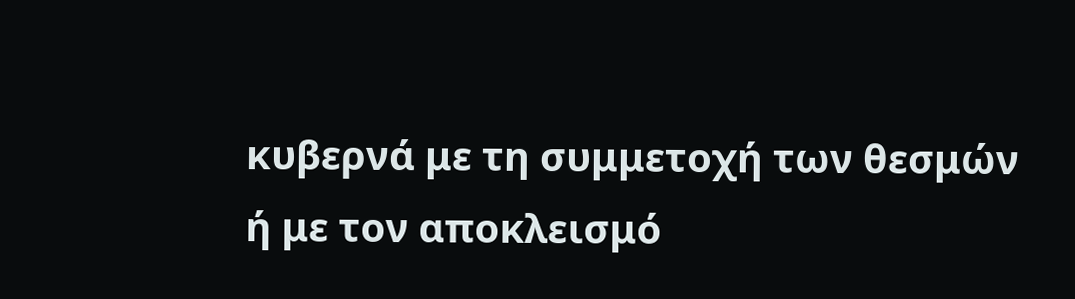κυβερνά με τη συμμετοχή των θεσμών ή με τον αποκλεισμό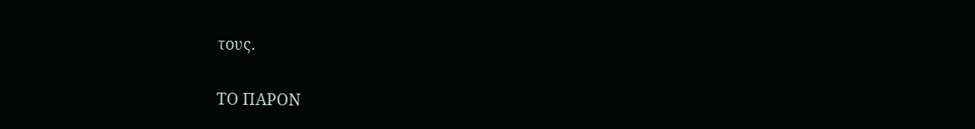τους.

ΤΟ ΠΑΡΟΝ